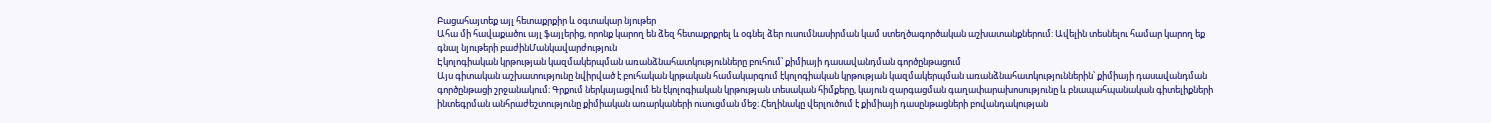Բացահայտեք այլ հետաքրքիր և օգտակար նյութեր
Ահա մի հավաքածու այլ ֆայլերից, որոնք կարող են ձեզ հետաքրքրել և օգնել ձեր ուսումնասիրման կամ ստեղծագործական աշխատանքներում: Ավելին տեսնելու համար կարող եք գնալ նյութերի բաժինՄանկավարժություն
Էկոլոգիական կրթության կազմակերպման առանձնահատկությունները բուհում՝ քիմիայի դասավանդման գործընթացում
Այս գիտական աշխատությունը նվիրված է բուհական կրթական համակարգում էկոլոգիական կրթության կազմակերպման առանձնահատկություններին՝ քիմիայի դասավանդման գործընթացի շրջանակում։ Գրքում ներկայացվում են էկոլոգիական կրթության տեսական հիմքերը, կայուն զարգացման գաղափարախոսությունը և բնապահպանական գիտելիքների ինտեգրման անհրաժեշտությունը քիմիական առարկաների ուսուցման մեջ։ Հեղինակը վերլուծում է քիմիայի դասընթացների բովանդակության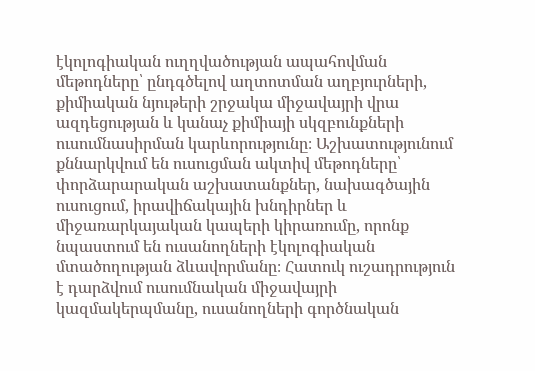էկոլոգիական ուղղվածության ապահովման մեթոդները՝ ընդգծելով աղտոտման աղբյուրների, քիմիական նյութերի շրջակա միջավայրի վրա ազդեցության և կանաչ քիմիայի սկզբունքների ուսումնասիրման կարևորությունը։ Աշխատությունում քննարկվում են ուսուցման ակտիվ մեթոդները՝ փորձարարական աշխատանքներ, նախագծային ուսուցում, իրավիճակային խնդիրներ և միջառարկայական կապերի կիրառումը, որոնք նպաստում են ուսանողների էկոլոգիական մտածողության ձևավորմանը։ Հատուկ ուշադրություն է դարձվում ուսումնական միջավայրի կազմակերպմանը, ուսանողների գործնական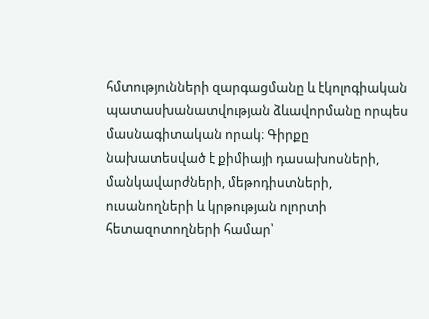հմտությունների զարգացմանը և էկոլոգիական պատասխանատվության ձևավորմանը որպես մասնագիտական որակ։ Գիրքը նախատեսված է քիմիայի դասախոսների, մանկավարժների, մեթոդիստների, ուսանողների և կրթության ոլորտի հետազոտողների համար՝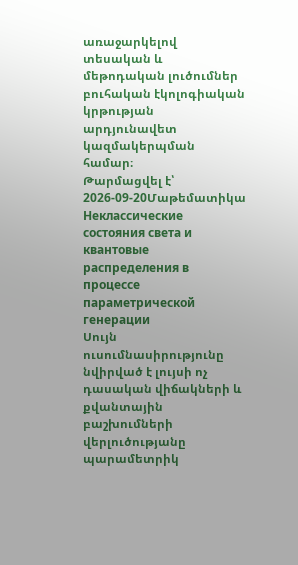առաջարկելով տեսական և մեթոդական լուծումներ բուհական էկոլոգիական կրթության արդյունավետ կազմակերպման համար։
Թարմացվել է՝ 2026-09-20Մաթեմատիկա
Неклассические состояния света и квантовые распределения в процессе параметрической генерации
Սույն ուսումնասիրությունը նվիրված է լույսի ոչ դասական վիճակների և քվանտային բաշխումների վերլուծությանը պարամետրիկ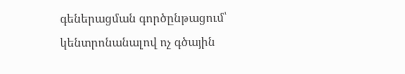գեներացման գործընթացում՝ կենտրոնանալով ոչ գծային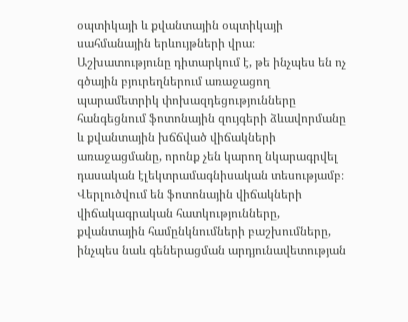օպտիկայի և քվանտային օպտիկայի սահմանային երևույթների վրա։ Աշխատությունը դիտարկում է, թե ինչպես են ոչ գծային բյուրեղներում առաջացող պարամետրիկ փոխազդեցությունները հանգեցնում ֆոտոնային զույգերի ձևավորմանը և քվանտային խճճված վիճակների առաջացմանը, որոնք չեն կարող նկարագրվել դասական էլեկտրամագնիսական տեսությամբ։ Վերլուծվում են ֆոտոնային վիճակների վիճակագրական հատկությունները, քվանտային համընկնումների բաշխումները, ինչպես նաև գեներացման արդյունավետության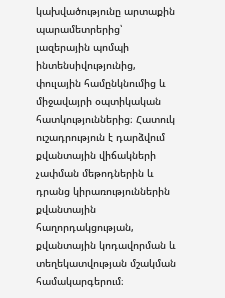կախվածությունը արտաքին պարամետրերից՝ լազերային պոմպի ինտենսիվությունից, փուլային համընկնումից և միջավայրի օպտիկական հատկություններից։ Հատուկ ուշադրություն է դարձվում քվանտային վիճակների չափման մեթոդներին և դրանց կիրառություններին քվանտային հաղորդակցության, քվանտային կոդավորման և տեղեկատվության մշակման համակարգերում։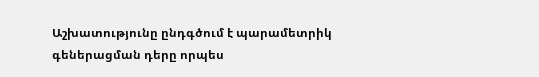Աշխատությունը ընդգծում է պարամետրիկ գեներացման դերը որպես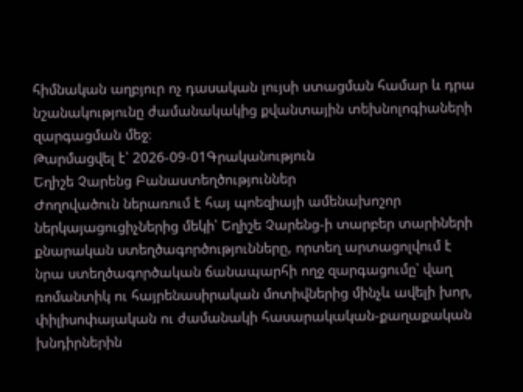հիմնական աղբյուր ոչ դասական լույսի ստացման համար և դրա նշանակությունը ժամանակակից քվանտային տեխնոլոգիաների զարգացման մեջ։
Թարմացվել է՝ 2026-09-01Գրականություն
Եղիշե Չարենց Բանաստեղծություններ
Ժողովածուն ներառում է հայ պոեզիայի ամենախոշոր ներկայացուցիչներից մեկի՝ Եղիշե Չարենց-ի տարբեր տարիների քնարական ստեղծագործությունները, որտեղ արտացոլվում է նրա ստեղծագործական ճանապարհի ողջ զարգացումը՝ վաղ ռոմանտիկ ու հայրենասիրական մոտիվներից մինչև ավելի խոր, փիլիսոփայական ու ժամանակի հասարակական-քաղաքական խնդիրներին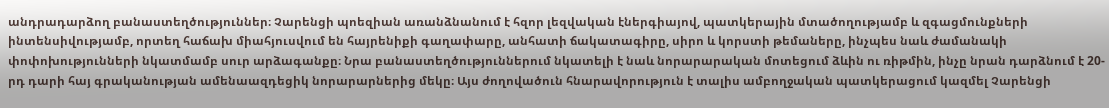անդրադարձող բանաստեղծություններ։ Չարենցի պոեզիան առանձնանում է հզոր լեզվական էներգիայով, պատկերային մտածողությամբ և զգացմունքների ինտենսիվությամբ, որտեղ հաճախ միահյուսվում են հայրենիքի գաղափարը, անհատի ճակատագիրը, սիրո և կորստի թեմաները, ինչպես նաև ժամանակի փոփոխությունների նկատմամբ սուր արձագանքը։ Նրա բանաստեղծություններում նկատելի է նաև նորարարական մոտեցում ձևին ու ռիթմին, ինչը նրան դարձնում է 20-րդ դարի հայ գրականության ամենաազդեցիկ նորարարներից մեկը։ Այս ժողովածուն հնարավորություն է տալիս ամբողջական պատկերացում կազմել Չարենցի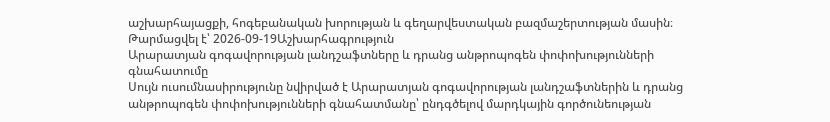աշխարհայացքի, հոգեբանական խորության և գեղարվեստական բազմաշերտության մասին։
Թարմացվել է՝ 2026-09-19Աշխարհագրություն
Արարատյան գոգավորության լանդշաֆտները և դրանց անթրոպոգեն փոփոխությունների գնահատումը
Սույն ուսումնասիրությունը նվիրված է Արարատյան գոգավորության լանդշաֆտներին և դրանց անթրոպոգեն փոփոխությունների գնահատմանը՝ ընդգծելով մարդկային գործունեության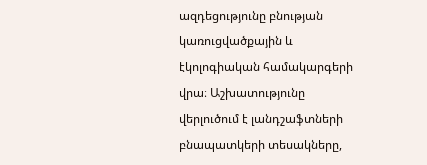ազդեցությունը բնության կառուցվածքային և էկոլոգիական համակարգերի վրա։ Աշխատությունը վերլուծում է լանդշաֆտների բնապատկերի տեսակները,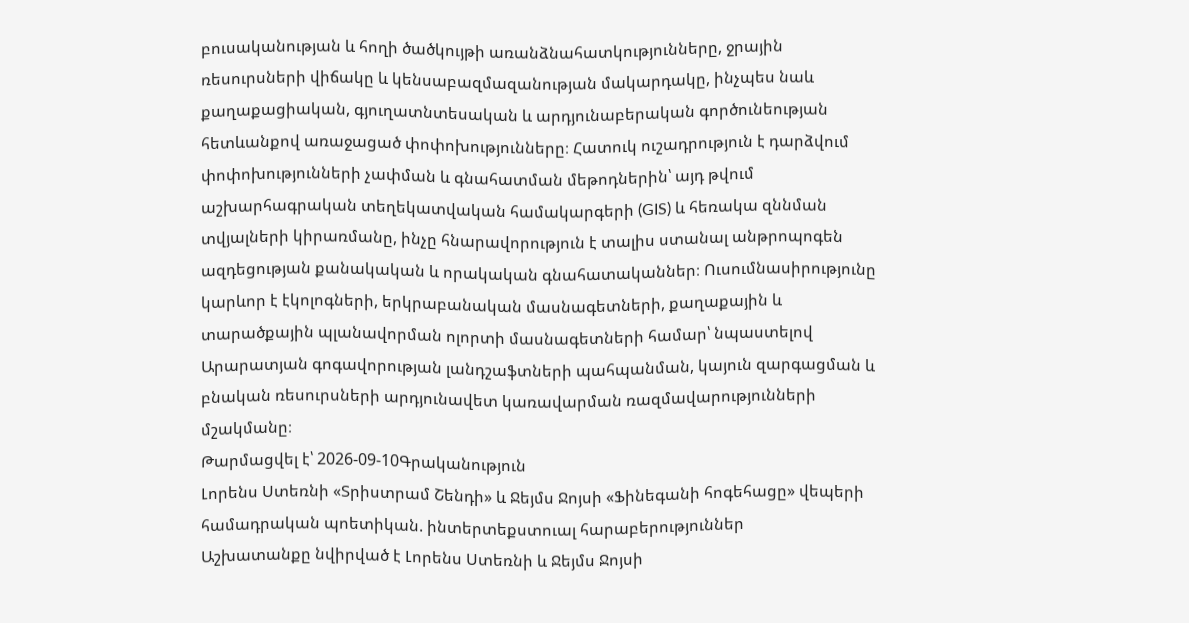բուսականության և հողի ծածկույթի առանձնահատկությունները, ջրային ռեսուրսների վիճակը և կենսաբազմազանության մակարդակը, ինչպես նաև քաղաքացիական, գյուղատնտեսական և արդյունաբերական գործունեության հետևանքով առաջացած փոփոխությունները։ Հատուկ ուշադրություն է դարձվում փոփոխությունների չափման և գնահատման մեթոդներին՝ այդ թվում աշխարհագրական տեղեկատվական համակարգերի (GIS) և հեռակա զննման տվյալների կիրառմանը, ինչը հնարավորություն է տալիս ստանալ անթրոպոգեն ազդեցության քանակական և որակական գնահատականներ։ Ուսումնասիրությունը կարևոր է էկոլոգների, երկրաբանական մասնագետների, քաղաքային և տարածքային պլանավորման ոլորտի մասնագետների համար՝ նպաստելով Արարատյան գոգավորության լանդշաֆտների պահպանման, կայուն զարգացման և բնական ռեսուրսների արդյունավետ կառավարման ռազմավարությունների մշակմանը։
Թարմացվել է՝ 2026-09-10Գրականություն
Լորենս Ստեռնի «Տրիստրամ Շենդի» և Ջեյմս Ջոյսի «Ֆինեգանի հոգեհացը» վեպերի համադրական պոետիկան. ինտերտեքստուալ հարաբերություններ
Աշխատանքը նվիրված է Լորենս Ստեռնի և Ջեյմս Ջոյսի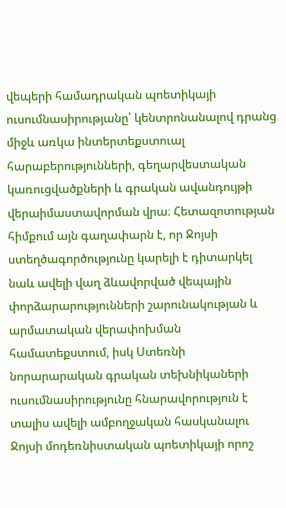վեպերի համադրական պոետիկայի ուսումնասիրությանը՝ կենտրոնանալով դրանց միջև առկա ինտերտեքստուալ հարաբերությունների, գեղարվեստական կառուցվածքների և գրական ավանդույթի վերաիմաստավորման վրա։ Հետազոտության հիմքում այն գաղափարն է, որ Ջոյսի ստեղծագործությունը կարելի է դիտարկել նաև ավելի վաղ ձևավորված վեպային փորձարարությունների շարունակության և արմատական վերափոխման համատեքստում, իսկ Ստեռնի նորարարական գրական տեխնիկաների ուսումնասիրությունը հնարավորություն է տալիս ավելի ամբողջական հասկանալու Ջոյսի մոդեռնիստական պոետիկայի որոշ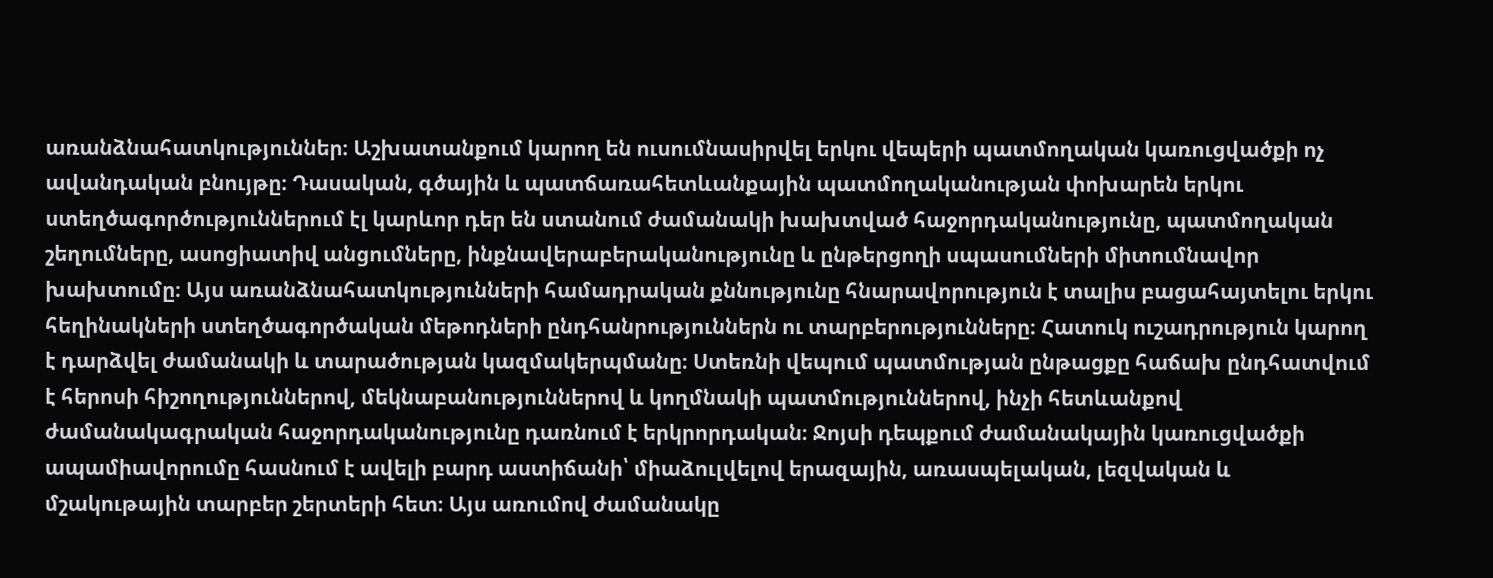առանձնահատկություններ։ Աշխատանքում կարող են ուսումնասիրվել երկու վեպերի պատմողական կառուցվածքի ոչ ավանդական բնույթը։ Դասական, գծային և պատճառահետևանքային պատմողականության փոխարեն երկու ստեղծագործություններում էլ կարևոր դեր են ստանում ժամանակի խախտված հաջորդականությունը, պատմողական շեղումները, ասոցիատիվ անցումները, ինքնավերաբերականությունը և ընթերցողի սպասումների միտումնավոր խախտումը։ Այս առանձնահատկությունների համադրական քննությունը հնարավորություն է տալիս բացահայտելու երկու հեղինակների ստեղծագործական մեթոդների ընդհանրություններն ու տարբերությունները։ Հատուկ ուշադրություն կարող է դարձվել ժամանակի և տարածության կազմակերպմանը։ Ստեռնի վեպում պատմության ընթացքը հաճախ ընդհատվում է հերոսի հիշողություններով, մեկնաբանություններով և կողմնակի պատմություններով, ինչի հետևանքով ժամանակագրական հաջորդականությունը դառնում է երկրորդական։ Ջոյսի դեպքում ժամանակային կառուցվածքի ապամիավորումը հասնում է ավելի բարդ աստիճանի՝ միաձուլվելով երազային, առասպելական, լեզվական և մշակութային տարբեր շերտերի հետ։ Այս առումով ժամանակը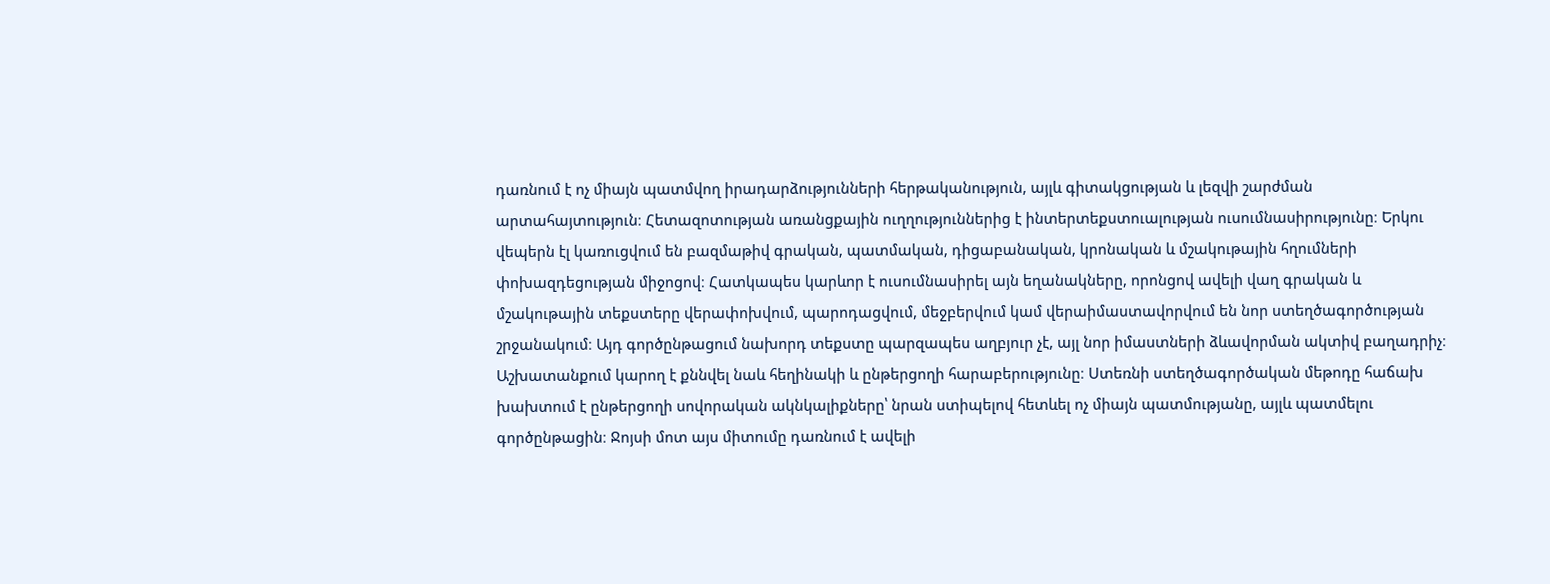դառնում է ոչ միայն պատմվող իրադարձությունների հերթականություն, այլև գիտակցության և լեզվի շարժման արտահայտություն։ Հետազոտության առանցքային ուղղություններից է ինտերտեքստուալության ուսումնասիրությունը։ Երկու վեպերն էլ կառուցվում են բազմաթիվ գրական, պատմական, դիցաբանական, կրոնական և մշակութային հղումների փոխազդեցության միջոցով։ Հատկապես կարևոր է ուսումնասիրել այն եղանակները, որոնցով ավելի վաղ գրական և մշակութային տեքստերը վերափոխվում, պարոդացվում, մեջբերվում կամ վերաիմաստավորվում են նոր ստեղծագործության շրջանակում։ Այդ գործընթացում նախորդ տեքստը պարզապես աղբյուր չէ, այլ նոր իմաստների ձևավորման ակտիվ բաղադրիչ։ Աշխատանքում կարող է քննվել նաև հեղինակի և ընթերցողի հարաբերությունը։ Ստեռնի ստեղծագործական մեթոդը հաճախ խախտում է ընթերցողի սովորական ակնկալիքները՝ նրան ստիպելով հետևել ոչ միայն պատմությանը, այլև պատմելու գործընթացին։ Ջոյսի մոտ այս միտումը դառնում է ավելի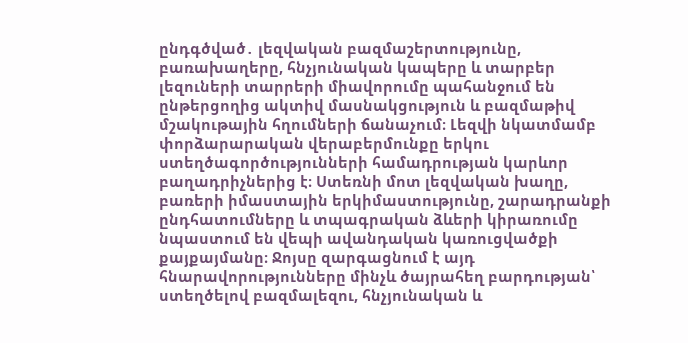ընդգծված․ լեզվական բազմաշերտությունը, բառախաղերը, հնչյունական կապերը և տարբեր լեզուների տարրերի միավորումը պահանջում են ընթերցողից ակտիվ մասնակցություն և բազմաթիվ մշակութային հղումների ճանաչում։ Լեզվի նկատմամբ փորձարարական վերաբերմունքը երկու ստեղծագործությունների համադրության կարևոր բաղադրիչներից է։ Ստեռնի մոտ լեզվական խաղը, բառերի իմաստային երկիմաստությունը, շարադրանքի ընդհատումները և տպագրական ձևերի կիրառումը նպաստում են վեպի ավանդական կառուցվածքի քայքայմանը։ Ջոյսը զարգացնում է այդ հնարավորությունները մինչև ծայրահեղ բարդության՝ ստեղծելով բազմալեզու, հնչյունական և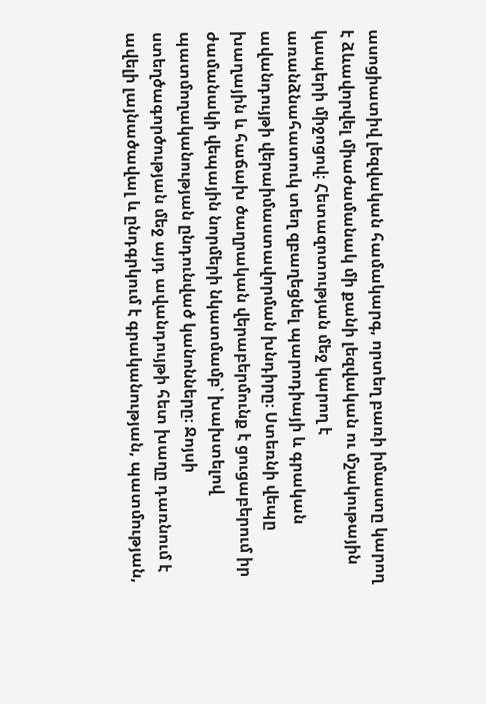ասոցիատիվ լեզվական համակարգ, որտեղ բառի իմաստը կարող է ձևավորվել միաժամանակ մի քանի լեզվական ու մշակութային կապերի միջոցով։ Հետազոտության մեջ կարող է առանձնահատուկ տեղ զբաղեցնել պարոդիայի և գրական ավանդույթի վերաիմաստավորման խնդիրը։ Ստեռնի վեպը խաղային և հաճախ ծաղրական վերաբերմունք է ցուցաբերում իր ժամանակի վեպային նորմերի նկատմամբ՝ խախտելով պատմողականության ընդունված կանոնները։ Ջոյսի ստեղծագործության մեջ այդ ավանդույթի հետ խաղը դառնում է ավելի լայնածավալ և ընդգրկում է գրականության, պատմության,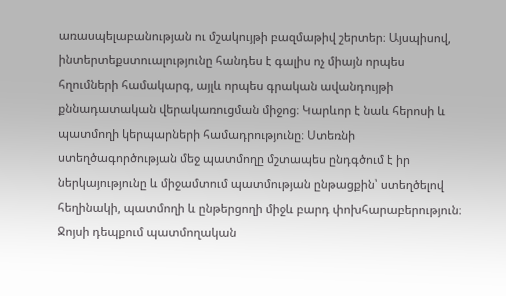առասպելաբանության ու մշակույթի բազմաթիվ շերտեր։ Այսպիսով, ինտերտեքստուալությունը հանդես է գալիս ոչ միայն որպես հղումների համակարգ, այլև որպես գրական ավանդույթի քննադատական վերակառուցման միջոց։ Կարևոր է նաև հերոսի և պատմողի կերպարների համադրությունը։ Ստեռնի ստեղծագործության մեջ պատմողը մշտապես ընդգծում է իր ներկայությունը և միջամտում պատմության ընթացքին՝ ստեղծելով հեղինակի, պատմողի և ընթերցողի միջև բարդ փոխհարաբերություն։ Ջոյսի դեպքում պատմողական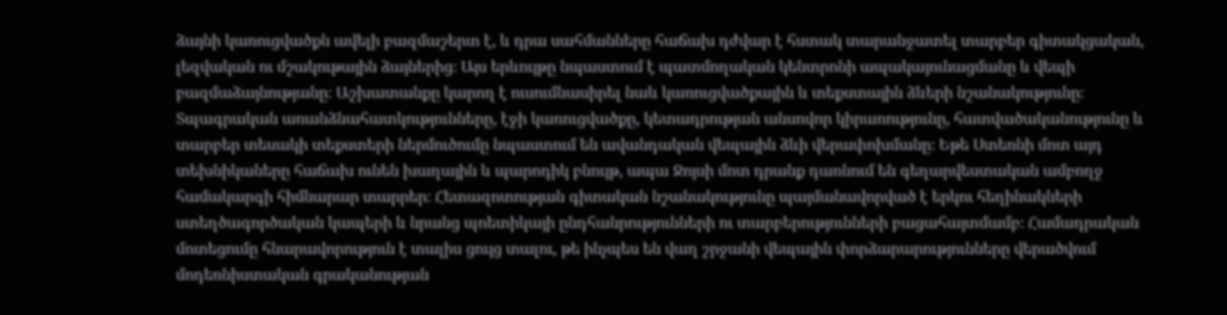ձայնի կառուցվածքն ավելի բազմաշերտ է, և դրա սահմանները հաճախ դժվար է հստակ տարանջատել տարբեր գիտակցական, լեզվական ու մշակութային ձայներից։ Այս երևույթը նպաստում է պատմողական կենտրոնի ապակայունացմանը և վեպի բազմաձայնությանը։ Աշխատանքը կարող է ուսումնասիրել նաև կառուցվածքային և տեքստային ձևերի նշանակությունը։ Տպագրական առանձնահատկությունները, էջի կառուցվածքը, կետադրության անսովոր կիրառությունը, հատվածականությունը և տարբեր տեսակի տեքստերի ներմուծումը նպաստում են ավանդական վեպային ձևի վերափոխմանը։ Եթե Ստեռնի մոտ այդ տեխնիկաները հաճախ ունեն խաղային և պարոդիկ բնույթ, ապա Ջոյսի մոտ դրանք դառնում են գեղարվեստական ամբողջ համակարգի հիմնարար տարրեր։ Հետազոտության գիտական նշանակությունը պայմանավորված է երկու հեղինակների ստեղծագործական կապերի և նրանց պոետիկայի ընդհանրությունների ու տարբերությունների բացահայտմամբ։ Համադրական մոտեցումը հնարավորություն է տալիս ցույց տալու, թե ինչպես են վաղ շրջանի վեպային փորձարարությունները վերածվում մոդեռնիստական գրականության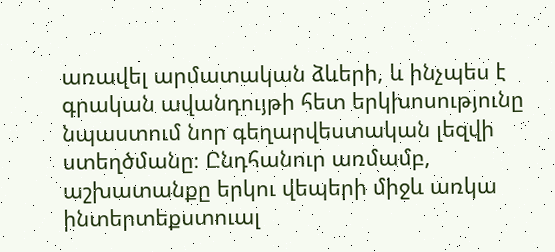առավել արմատական ձևերի, և ինչպես է գրական ավանդույթի հետ երկխոսությունը նպաստում նոր գեղարվեստական լեզվի ստեղծմանը։ Ընդհանուր առմամբ, աշխատանքը երկու վեպերի միջև առկա ինտերտեքստուալ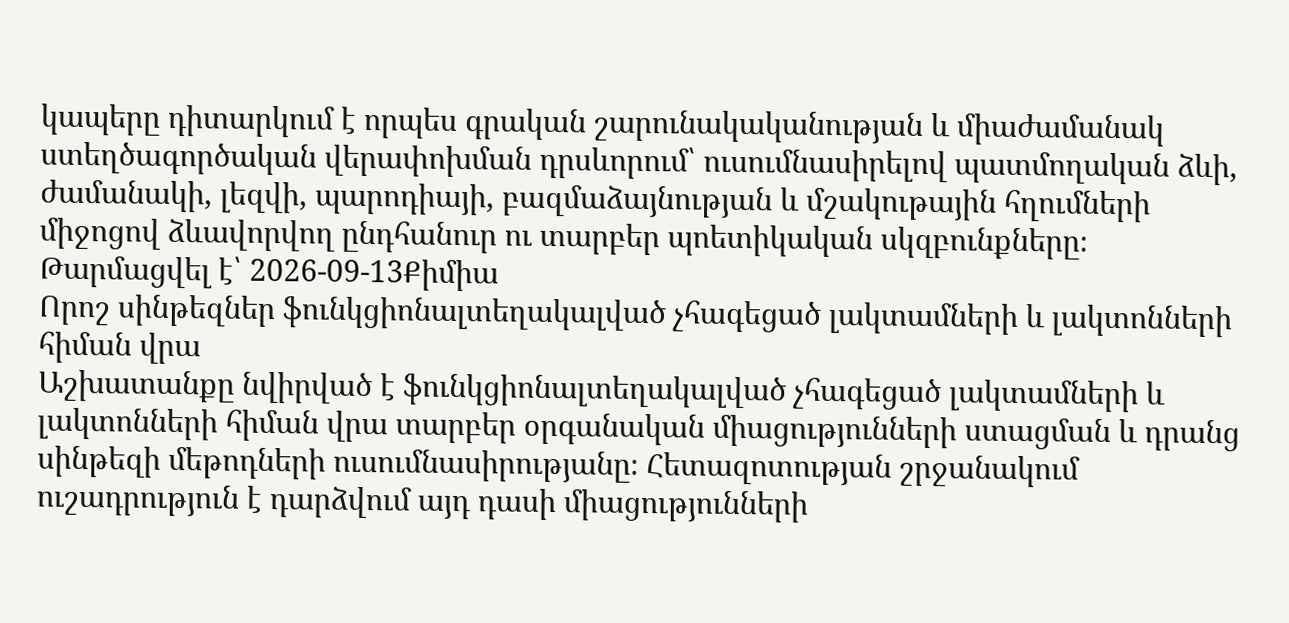կապերը դիտարկում է որպես գրական շարունակականության և միաժամանակ ստեղծագործական վերափոխման դրսևորում՝ ուսումնասիրելով պատմողական ձևի, ժամանակի, լեզվի, պարոդիայի, բազմաձայնության և մշակութային հղումների միջոցով ձևավորվող ընդհանուր ու տարբեր պոետիկական սկզբունքները։
Թարմացվել է՝ 2026-09-13Քիմիա
Որոշ սինթեզներ ֆունկցիոնալտեղակալված չհագեցած լակտամների և լակտոնների հիման վրա
Աշխատանքը նվիրված է ֆունկցիոնալտեղակալված չհագեցած լակտամների և լակտոնների հիման վրա տարբեր օրգանական միացությունների ստացման և դրանց սինթեզի մեթոդների ուսումնասիրությանը։ Հետազոտության շրջանակում ուշադրություն է դարձվում այդ դասի միացությունների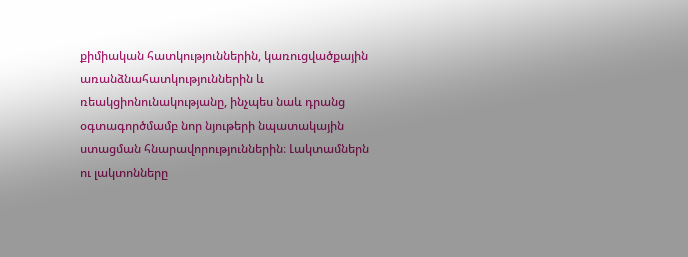քիմիական հատկություններին, կառուցվածքային առանձնահատկություններին և ռեակցիոնունակությանը, ինչպես նաև դրանց օգտագործմամբ նոր նյութերի նպատակային ստացման հնարավորություններին։ Լակտամներն ու լակտոնները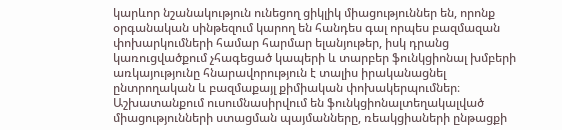կարևոր նշանակություն ունեցող ցիկլիկ միացություններ են, որոնք օրգանական սինթեզում կարող են հանդես գալ որպես բազմազան փոխարկումների համար հարմար ելանյութեր, իսկ դրանց կառուցվածքում չհագեցած կապերի և տարբեր ֆունկցիոնալ խմբերի առկայությունը հնարավորություն է տալիս իրականացնել ընտրողական և բազմաքայլ քիմիական փոխակերպումներ։ Աշխատանքում ուսումնասիրվում են ֆունկցիոնալտեղակալված միացությունների ստացման պայմանները, ռեակցիաների ընթացքի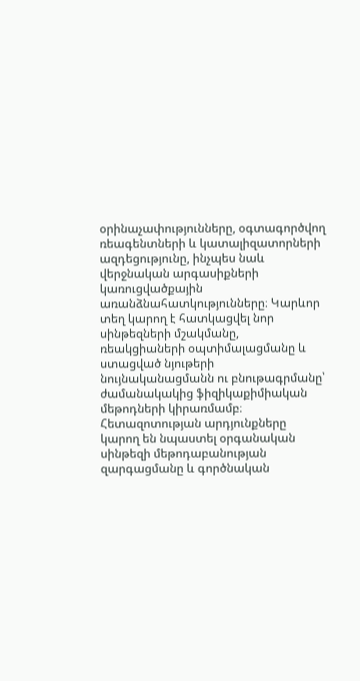օրինաչափությունները, օգտագործվող ռեագենտների և կատալիզատորների ազդեցությունը, ինչպես նաև վերջնական արգասիքների կառուցվածքային առանձնահատկությունները։ Կարևոր տեղ կարող է հատկացվել նոր սինթեզների մշակմանը, ռեակցիաների օպտիմալացմանը և ստացված նյութերի նույնականացմանն ու բնութագրմանը՝ ժամանակակից ֆիզիկաքիմիական մեթոդների կիրառմամբ։ Հետազոտության արդյունքները կարող են նպաստել օրգանական սինթեզի մեթոդաբանության զարգացմանը և գործնական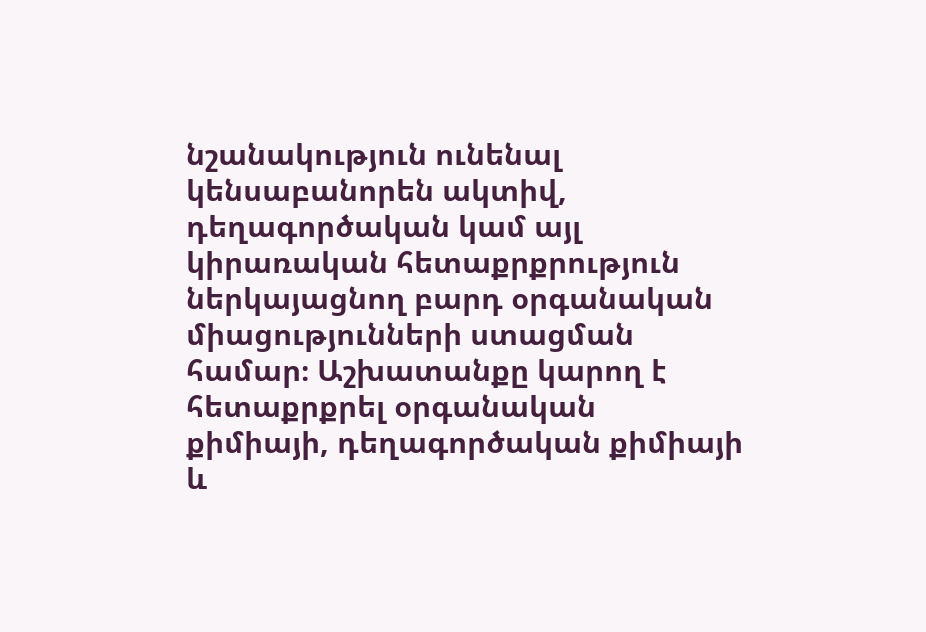նշանակություն ունենալ կենսաբանորեն ակտիվ, դեղագործական կամ այլ կիրառական հետաքրքրություն ներկայացնող բարդ օրգանական միացությունների ստացման համար։ Աշխատանքը կարող է հետաքրքրել օրգանական քիմիայի, դեղագործական քիմիայի և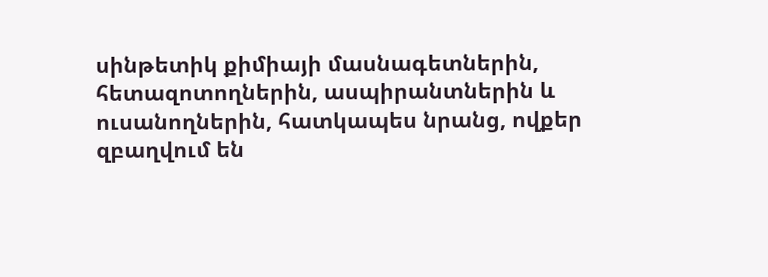սինթետիկ քիմիայի մասնագետներին, հետազոտողներին, ասպիրանտներին և ուսանողներին, հատկապես նրանց, ովքեր զբաղվում են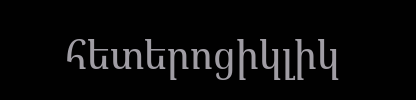հետերոցիկլիկ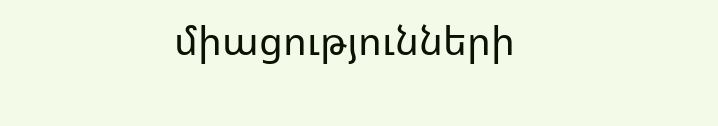միացությունների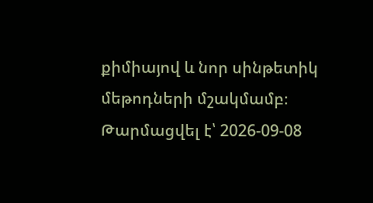քիմիայով և նոր սինթետիկ մեթոդների մշակմամբ։
Թարմացվել է՝ 2026-09-08